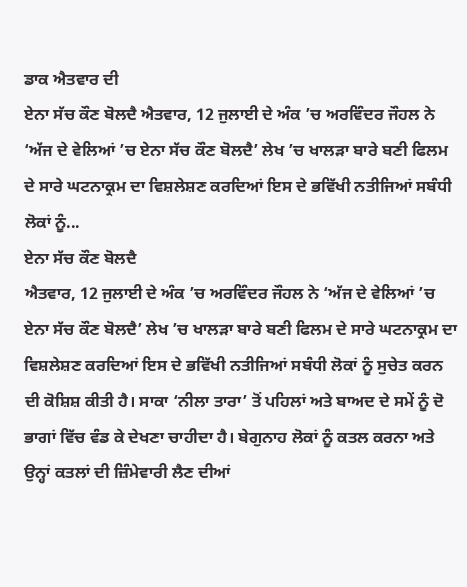ਡਾਕ ਐਤਵਾਰ ਦੀ
ਏਨਾ ਸੱਚ ਕੌਣ ਬੋਲਦੈ ਐਤਵਾਰ, 12 ਜੁਲਾਈ ਦੇ ਅੰਕ ’ਚ ਅਰਵਿੰਦਰ ਜੌਹਲ ਨੇ ‘ਅੱਜ ਦੇ ਵੇਲਿਆਂ ’ਚ ਏਨਾ ਸੱਚ ਕੌਣ ਬੋਲਦੈ’ ਲੇਖ ’ਚ ਖਾਲੜਾ ਬਾਰੇ ਬਣੀ ਫਿਲਮ ਦੇ ਸਾਰੇ ਘਟਨਾਕ੍ਰਮ ਦਾ ਵਿਸ਼ਲੇਸ਼ਣ ਕਰਦਿਆਂ ਇਸ ਦੇ ਭਵਿੱਖੀ ਨਤੀਜਿਆਂ ਸਬੰਧੀ ਲੋਕਾਂ ਨੂੰ...
ਏਨਾ ਸੱਚ ਕੌਣ ਬੋਲਦੈ
ਐਤਵਾਰ, 12 ਜੁਲਾਈ ਦੇ ਅੰਕ ’ਚ ਅਰਵਿੰਦਰ ਜੌਹਲ ਨੇ ‘ਅੱਜ ਦੇ ਵੇਲਿਆਂ ’ਚ ਏਨਾ ਸੱਚ ਕੌਣ ਬੋਲਦੈ’ ਲੇਖ ’ਚ ਖਾਲੜਾ ਬਾਰੇ ਬਣੀ ਫਿਲਮ ਦੇ ਸਾਰੇ ਘਟਨਾਕ੍ਰਮ ਦਾ ਵਿਸ਼ਲੇਸ਼ਣ ਕਰਦਿਆਂ ਇਸ ਦੇ ਭਵਿੱਖੀ ਨਤੀਜਿਆਂ ਸਬੰਧੀ ਲੋਕਾਂ ਨੂੰ ਸੁਚੇਤ ਕਰਨ ਦੀ ਕੋਸ਼ਿਸ਼ ਕੀਤੀ ਹੈ। ਸਾਕਾ ‘ਨੀਲਾ ਤਾਰਾ’ ਤੋਂ ਪਹਿਲਾਂ ਅਤੇ ਬਾਅਦ ਦੇ ਸਮੇਂ ਨੂੰ ਦੋ ਭਾਗਾਂ ਵਿੱਚ ਵੰਡ ਕੇ ਦੇਖਣਾ ਚਾਹੀਦਾ ਹੈ। ਬੇਗੁਨਾਹ ਲੋਕਾਂ ਨੂੰ ਕਤਲ ਕਰਨਾ ਅਤੇ ਉਨ੍ਹਾਂ ਕਤਲਾਂ ਦੀ ਜ਼ਿੰਮੇਵਾਰੀ ਲੈਣ ਦੀਆਂ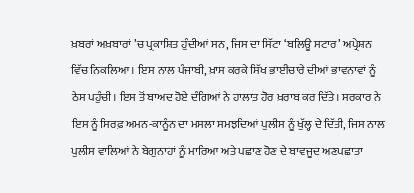ਖ਼ਬਰਾਂ ਅਖ਼ਬਾਰਾਂ ’ਚ ਪ੍ਰਕਾਸ਼ਿਤ ਹੁੰਦੀਆਂ ਸਨ, ਜਿਸ ਦਾ ਸਿੱਟਾ ‘ਬਲਿਊ ਸਟਾਰ’ ਅਪ੍ਰੇਸ਼ਨ ਵਿੱਚ ਨਿਕਲਿਆ। ਇਸ ਨਾਲ ਪੰਜਾਬੀ, ਖ਼ਾਸ ਕਰਕੇ ਸਿੱਖ ਭਾਈਚਾਰੇ ਦੀਆਂ ਭਾਵਨਾਵਾਂ ਨੂੰ ਠੇਸ ਪਹੁੰਚੀ। ਇਸ ਤੋਂ ਬਾਅਦ ਹੋਏ ਦੰਗਿਆਂ ਨੇ ਹਾਲਾਤ ਹੋਰ ਖ਼ਰਾਬ ਕਰ ਦਿੱਤੇ। ਸਰਕਾਰ ਨੇ ਇਸ ਨੂੰ ਸਿਰਫ਼ ਅਮਨ-ਕਾਨੂੰਨ ਦਾ ਮਸਲਾ ਸਮਝਦਿਆਂ ਪੁਲੀਸ ਨੂੰ ਖੁੱਲ੍ਹ ਦੇ ਦਿੱਤੀ, ਜਿਸ ਨਾਲ ਪੁਲੀਸ ਵਾਲਿਆਂ ਨੇ ਬੇਗੁਨਾਹਾਂ ਨੂੰ ਮਾਰਿਆ ਅਤੇ ਪਛਾਣ ਹੋਣ ਦੇ ਬਾਵਜੂਦ ਅਣਪਛਾਤਾ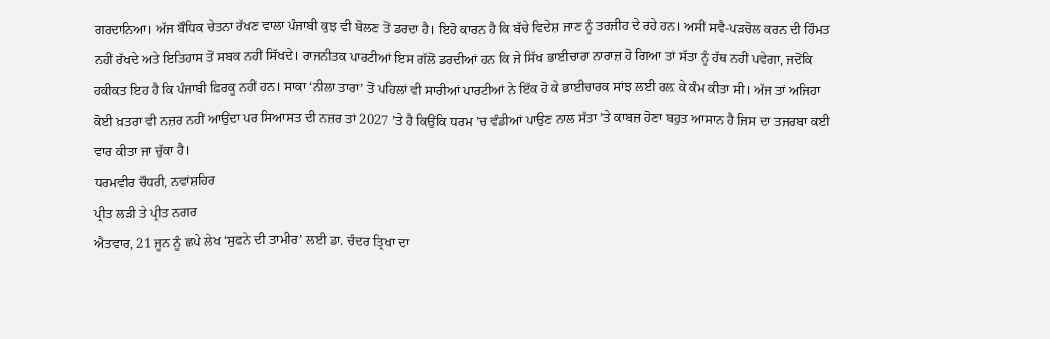ਗਰਦਾਨਿਆ। ਅੱਜ ਬੌਧਿਕ ਚੇਤਨਾ ਰੱਖਣ ਵਾਲਾ ਪੰਜਾਬੀ ਕੁਝ ਵੀ ਬੋਲਣ ਤੋਂ ਡਰਦਾ ਹੈ। ਇਹੋ ਕਾਰਨ ਹੈ ਕਿ ਬੱਚੇ ਵਿਦੇਸ਼ ਜਾਣ ਨੂੰ ਤਰਜੀਹ ਦੇ ਰਹੇ ਹਨ। ਅਸੀਂ ਸਵੈ-ਪੜਚੋਲ ਕਰਨ ਦੀ ਹਿੰਮਤ ਨਹੀਂ ਰੱਖਦੇ ਅਤੇ ਇਤਿਹਾਸ ਤੋਂ ਸਬਕ ਨਹੀਂ ਸਿੱਖਦੇ। ਰਾਜਨੀਤਕ ਪਾਰਟੀਆਂ ਇਸ ਗੱਲੋਂ ਡਰਦੀਆਂ ਹਨ ਕਿ ਜੇ ਸਿੱਖ ਭਾਈਚਾਰਾ ਨਾਰਾਜ਼ ਹੋ ਗਿਆ ਤਾਂ ਸੱਤਾ ਨੂੰ ਹੱਥ ਨਹੀਂ ਪਵੇਗਾ, ਜਦੋਂਕਿ ਹਕੀਕਤ ਇਹ ਹੈ ਕਿ ਪੰਜਾਬੀ ਫ਼ਿਰਕੂ ਨਹੀਂ ਹਨ। ਸਾਕਾ ‘ਨੀਲਾ ਤਾਰਾ’ ਤੋਂ ਪਹਿਲਾਂ ਵੀ ਸਾਰੀਆਂ ਪਾਰਟੀਆਂ ਨੇ ਇੱਕ ਹੋ ਕੇ ਭਾਈਚਾਰਕ ਸਾਂਝ ਲਈ ਰਲ਼ ਕੇ ਕੰਮ ਕੀਤਾ ਸੀ। ਅੱਜ ਤਾਂ ਅਜਿਹਾ ਕੋਈ ਖ਼ਤਰਾ ਵੀ ਨਜ਼ਰ ਨਹੀਂ ਆਉਂਦਾ ਪਰ ਸਿਆਸਤ ਦੀ ਨਜ਼ਰ ਤਾਂ 2027 ’ਤੇ ਹੈ ਕਿਉਂਕਿ ਧਰਮ ’ਚ ਵੰਡੀਆਂ ਪਾਉਣ ਨਾਲ ਸੱਤਾ ’ਤੇ ਕਾਬਜ਼ ਹੋਣਾ ਬਹੁਤ ਆਸਾਨ ਹੈ ਜਿਸ ਦਾ ਤਜਰਬਾ ਕਈ ਵਾਰ ਕੀਤਾ ਜਾ ਚੁੱਕਾ ਹੈ।
ਧਰਮਵੀਰ ਚੌਧਰੀ, ਨਵਾਂਸ਼ਹਿਰ
ਪ੍ਰੀਤ ਲੜੀ ਤੇ ਪ੍ਰੀਤ ਨਗਰ
ਐਤਵਾਰ, 21 ਜੂਨ ਨੂੰ ਛਪੇ ਲੇਖ ‘ਸੁਫਨੇ ਦੀ ਤਾਮੀਰ’ ਲਈ ਡਾ. ਚੰਦਰ ਤ੍ਰਿਖਾ ਦਾ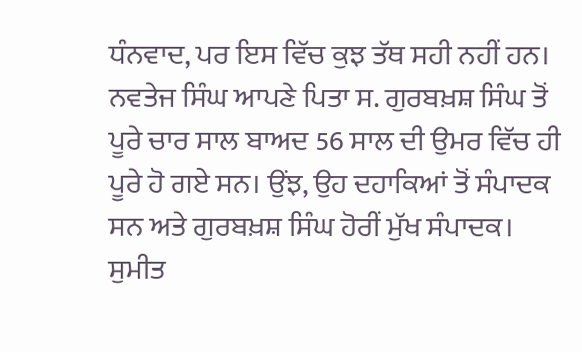ਧੰਨਵਾਦ, ਪਰ ਇਸ ਵਿੱਚ ਕੁਝ ਤੱਥ ਸਹੀ ਨਹੀਂ ਹਨ। ਨਵਤੇਜ ਸਿੰਘ ਆਪਣੇ ਪਿਤਾ ਸ. ਗੁਰਬਖ਼ਸ਼ ਸਿੰਘ ਤੋਂ ਪੂਰੇ ਚਾਰ ਸਾਲ ਬਾਅਦ 56 ਸਾਲ ਦੀ ਉਮਰ ਵਿੱਚ ਹੀ ਪੂਰੇ ਹੋ ਗਏ ਸਨ। ਉਂਝ, ਉਹ ਦਹਾਕਿਆਂ ਤੋਂ ਸੰਪਾਦਕ ਸਨ ਅਤੇ ਗੁਰਬਖ਼ਸ਼ ਸਿੰਘ ਹੋਰੀਂ ਮੁੱਖ ਸੰਪਾਦਕ।
ਸੁਮੀਤ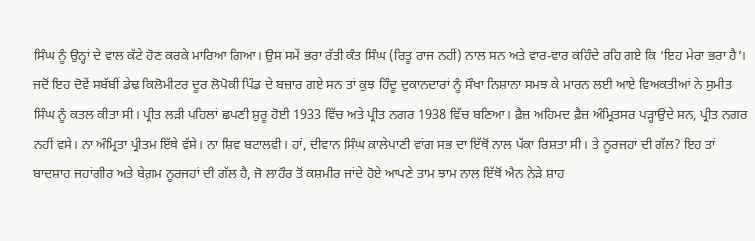ਸਿੰਘ ਨੂੰ ਉਨ੍ਹਾਂ ਦੇ ਵਾਲ ਕੱਟੇ ਹੋਣ ਕਰਕੇ ਮਾਰਿਆ ਗਿਆ। ਉਸ ਸਮੇਂ ਭਰਾ ਰੱਤੀ ਕੰਤ ਸਿੰਘ (ਰਿਤੂ ਰਾਜ ਨਹੀਂ) ਨਾਲ ਸਨ ਅਤੇ ਵਾਰ-ਵਾਰ ਕਹਿੰਦੇ ਰਹਿ ਗਏ ਕਿ ‘ਇਹ ਮੇਰਾ ਭਰਾ ਹੈ’। ਜਦੋਂ ਇਹ ਦੋਵੇਂ ਸਬੱਬੀਂ ਡੇਢ ਕਿਲੋਮੀਟਰ ਦੂਰ ਲੋਪੋਕੀ ਪਿੰਡ ਦੇ ਬਜ਼ਾਰ ਗਏ ਸਨ ਤਾਂ ਕੁਝ ਹਿੰਦੂ ਦੁਕਾਨਦਾਰਾਂ ਨੂੰ ਸੌਖਾ ਨਿਸ਼ਾਨਾ ਸਮਝ ਕੇ ਮਾਰਨ ਲਈ ਆਏ ਵਿਅਕਤੀਆਂ ਨੇ ਸੁਮੀਤ ਸਿੰਘ ਨੂੰ ਕਤਲ ਕੀਤਾ ਸੀ। ਪ੍ਰੀਤ ਲੜੀ ਪਹਿਲਾਂ ਛਪਣੀ ਸ਼ੁਰੂ ਹੋਈ 1933 ਵਿੱਚ ਅਤੇ ਪ੍ਰੀਤ ਨਗਰ 1938 ਵਿੱਚ ਬਣਿਆ। ਫ਼ੈਜ਼ ਅਹਿਮਦ ਫ਼ੈਜ਼ ਅੰਮ੍ਰਿਤਸਰ ਪੜ੍ਹਾਉਂਦੇ ਸਨ, ਪ੍ਰੀਤ ਨਗਰ ਨਹੀਂ ਵਸੇ। ਨਾ ਅੰਮ੍ਰਿਤਾ ਪ੍ਰੀਤਮ ਇੱਥੇ ਵੱਸੇ। ਨਾ ਸ਼ਿਵ ਬਟਾਲਵੀ। ਹਾਂ, ਦੀਵਾਨ ਸਿੰਘ ਕਾਲੇਪਾਣੀ ਵਾਂਗ ਸਭ ਦਾ ਇੱਥੋਂ ਨਾਲ ਪੱਕਾ ਰਿਸ਼ਤਾ ਸੀ। ਤੇ ਨੂਰਜਹਾਂ ਦੀ ਗੱਲ? ਇਹ ਤਾਂ ਬਾਦਸ਼ਾਹ ਜਹਾਂਗੀਰ ਅਤੇ ਬੇਗ਼ਮ ਨੂਰਜਹਾਂ ਦੀ ਗੱਲ ਹੈ, ਜੋ ਲਾਹੌਰ ਤੋਂ ਕਸ਼ਮੀਰ ਜਾਂਦੇ ਹੋਏ ਆਪਣੇ ਤਾਮ ਝਾਮ ਨਾਲ ਇੱਥੋਂ ਐਨ ਨੇੜੇ ਸ਼ਾਹ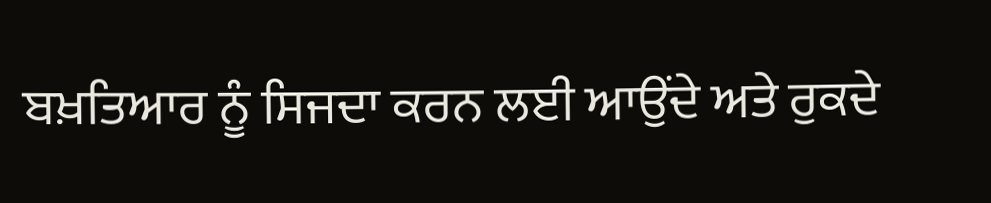ਬਖ਼ਤਿਆਰ ਨੂੰ ਸਿਜਦਾ ਕਰਨ ਲਈ ਆਉਂਦੇ ਅਤੇ ਰੁਕਦੇ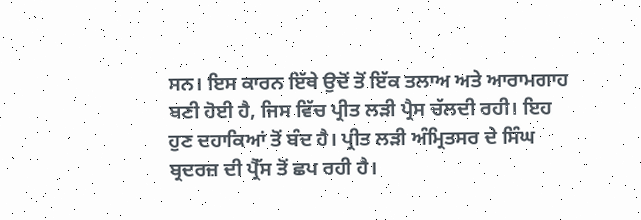ਸਨ। ਇਸ ਕਾਰਨ ਇੱਥੇ ਉਦੋਂ ਤੋਂ ਇੱਕ ਤਲਾਅ ਅਤੇ ਆਰਾਮਗਾਹ ਬਣੀ ਹੋਈ ਹੈ, ਜਿਸ ਵਿੱਚ ਪ੍ਰੀਤ ਲੜੀ ਪ੍ਰੈਸ ਚੱਲਦੀ ਰਹੀ। ਇਹ ਹੁਣ ਦਹਾਕਿਆਂ ਤੋਂ ਬੰਦ ਹੈ। ਪ੍ਰੀਤ ਲੜੀ ਅੰਮ੍ਰਿਤਸਰ ਦੇ ਸਿੰਘ ਬ੍ਰਦਰਜ਼ ਦੀ ਪ੍ਰੈੱਸ ਤੋਂ ਛਪ ਰਹੀ ਹੈ।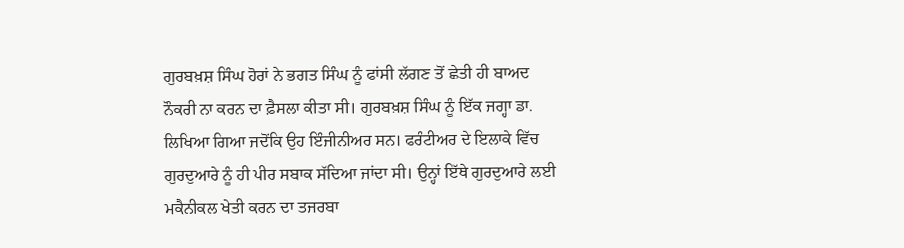ਗੁਰਬਖ਼ਸ਼ ਸਿੰਘ ਹੋਰਾਂ ਨੇ ਭਗਤ ਸਿੰਘ ਨੂੰ ਫਾਂਸੀ ਲੱਗਣ ਤੋਂ ਛੇਤੀ ਹੀ ਬਾਅਦ ਨੌਕਰੀ ਨਾ ਕਰਨ ਦਾ ਫ਼ੈਸਲਾ ਕੀਤਾ ਸੀ। ਗੁਰਬਖ਼ਸ਼ ਸਿੰਘ ਨੂੰ ਇੱਕ ਜਗ੍ਹਾ ਡਾ. ਲਿਖਿਆ ਗਿਆ ਜਦੋਂਕਿ ਉਹ ਇੰਜੀਨੀਅਰ ਸਨ। ਫਰੰਟੀਅਰ ਦੇ ਇਲਾਕੇ ਵਿੱਚ ਗੁਰਦੁਆਰੇ ਨੂੰ ਹੀ ਪੀਰ ਸਬਾਕ ਸੱਦਿਆ ਜਾਂਦਾ ਸੀ। ਉਨ੍ਹਾਂ ਇੱਥੇ ਗੁਰਦੁਆਰੇ ਲਈ ਮਕੈਨੀਕਲ ਖੇਤੀ ਕਰਨ ਦਾ ਤਜਰਬਾ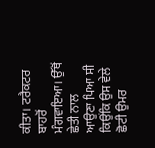ਕੀਤਾ। ਟਰੈਕਟਰ ਬਾਹਰੋਂ ਮੰਗਵਾਇਆ। ਉੱਥੋਂ ਛੇਤੀ ਨਾਲ ਆਉਣਾ ਪਿਆ ਸੀ ਕਿਉਂਕਿ ਉਸ ਵੇਲੇ ਛੋਟੀ ਉਮਰ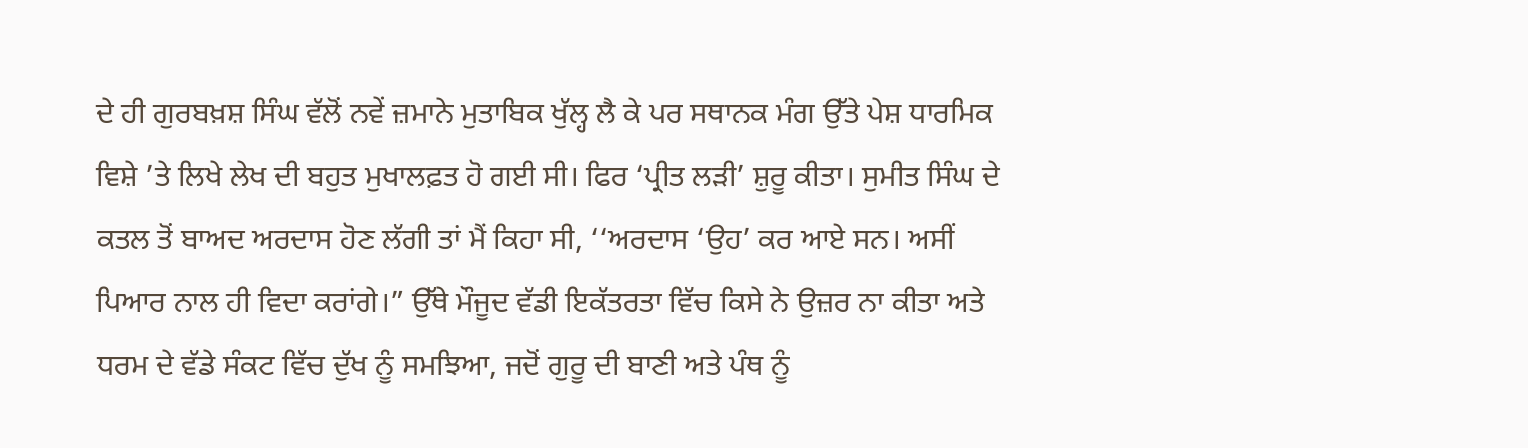ਦੇ ਹੀ ਗੁਰਬਖ਼ਸ਼ ਸਿੰਘ ਵੱਲੋਂ ਨਵੇਂ ਜ਼ਮਾਨੇ ਮੁਤਾਬਿਕ ਖੁੱਲ੍ਹ ਲੈ ਕੇ ਪਰ ਸਥਾਨਕ ਮੰਗ ਉੱਤੇ ਪੇਸ਼ ਧਾਰਮਿਕ ਵਿਸ਼ੇ ’ਤੇ ਲਿਖੇ ਲੇਖ ਦੀ ਬਹੁਤ ਮੁਖਾਲਫ਼ਤ ਹੋ ਗਈ ਸੀ। ਫਿਰ ‘ਪ੍ਰੀਤ ਲੜੀ’ ਸ਼ੁਰੂ ਕੀਤਾ। ਸੁਮੀਤ ਸਿੰਘ ਦੇ ਕਤਲ ਤੋਂ ਬਾਅਦ ਅਰਦਾਸ ਹੋਣ ਲੱਗੀ ਤਾਂ ਮੈਂ ਕਿਹਾ ਸੀ, ‘‘ਅਰਦਾਸ ‘ਉਹ’ ਕਰ ਆਏ ਸਨ। ਅਸੀਂ ਪਿਆਰ ਨਾਲ ਹੀ ਵਿਦਾ ਕਰਾਂਗੇ।” ਉੱਥੇ ਮੌਜੂਦ ਵੱਡੀ ਇਕੱਤਰਤਾ ਵਿੱਚ ਕਿਸੇ ਨੇ ਉਜ਼ਰ ਨਾ ਕੀਤਾ ਅਤੇ ਧਰਮ ਦੇ ਵੱਡੇ ਸੰਕਟ ਵਿੱਚ ਦੁੱਖ ਨੂੰ ਸਮਝਿਆ, ਜਦੋਂ ਗੁਰੂ ਦੀ ਬਾਣੀ ਅਤੇ ਪੰਥ ਨੂੰ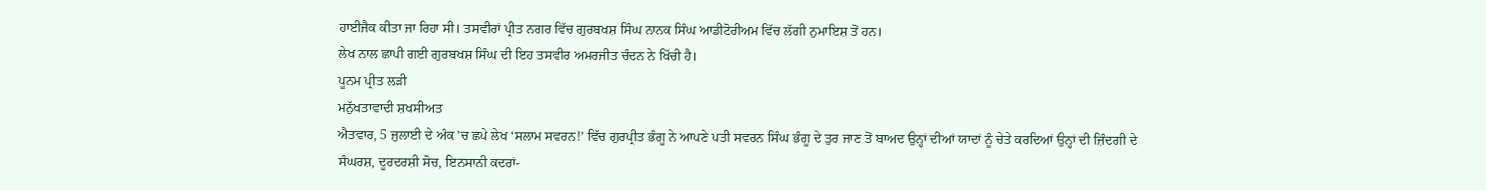ਹਾਈਜੈਕ ਕੀਤਾ ਜਾ ਰਿਹਾ ਸੀ। ਤਸਵੀਰਾਂ ਪ੍ਰੀਤ ਨਗਰ ਵਿੱਚ ਗੁਰਬਖਸ਼ ਸਿੰਘ ਨਾਨਕ ਸਿੰਘ ਆਡੀਟੋਰੀਅਮ ਵਿੱਚ ਲੱਗੀ ਨੁਮਾਇਸ਼ ਤੋਂ ਹਨ।
ਲੇਖ ਨਾਲ ਛਾਪੀ ਗਈ ਗੁਰਬਖਸ਼ ਸਿੰਘ ਦੀ ਇਹ ਤਸਵੀਰ ਅਮਰਜੀਤ ਚੰਦਨ ਨੇ ਖਿੱਚੀ ਹੈ।
ਪੂਨਮ ਪ੍ਰੀਤ ਲੜੀ
ਮਨੁੱਖਤਾਵਾਦੀ ਸ਼ਖਸੀਅਤ
ਐਤਵਾਰ, 5 ਜੁਲਾਈ ਦੇ ਅੰਕ ’ਚ ਛਪੇ ਲੇਖ ‘ਸਲਾਮ ਸਵਰਨ!’ ਵਿੱਚ ਗੁਰਪ੍ਰੀਤ ਭੰਗੂ ਨੇ ਆਪਣੇ ਪਤੀ ਸਵਰਨ ਸਿੰਘ ਭੰਗੂ ਦੇ ਤੁਰ ਜਾਣ ਤੋਂ ਬਾਅਦ ਉਨ੍ਹਾਂ ਦੀਆਂ ਯਾਦਾਂ ਨੂੰ ਚੇਤੇ ਕਰਦਿਆਂ ਉਨ੍ਹਾਂ ਦੀ ਜ਼ਿੰਦਗੀ ਦੇ ਸੰਘਰਸ਼, ਦੂਰਦਰਸ਼ੀ ਸੋਚ, ਇਨਸਾਨੀ ਕਦਰਾਂ-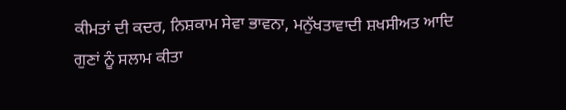ਕੀਮਤਾਂ ਦੀ ਕਦਰ, ਨਿਸ਼ਕਾਮ ਸੇਵਾ ਭਾਵਨਾ, ਮਨੁੱਖਤਾਵਾਦੀ ਸ਼ਖਸੀਅਤ ਆਦਿ ਗੁਣਾਂ ਨੂੰ ਸਲਾਮ ਕੀਤਾ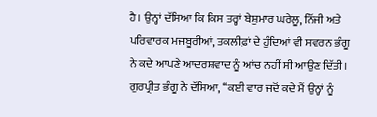ਹੈ। ਉਨ੍ਹਾਂ ਦੱਸਿਆ ਕਿ ਕਿਸ ਤਰ੍ਹਾਂ ਬੇਸ਼ੁਮਾਰ ਘਰੇਲੂ, ਨਿੱਜੀ ਅਤੇ ਪਰਿਵਾਰਕ ਮਜਬੂਰੀਆਂ, ਤਕਲੀਫ਼ਾਂ ਦੇ ਹੁੰਦਿਆਂ ਵੀ ਸਵਰਨ ਭੰਗੂ ਨੇ ਕਦੇ ਆਪਣੇ ਆਦਰਸ਼ਵਾਦ ਨੂੰ ਆਂਚ ਨਹੀਂ ਸੀ ਆਉਣ ਦਿੱਤੀ। ਗੁਰਪ੍ਰੀਤ ਭੰਗੂ ਨੇ ਦੱਸਿਆ, ‘‘ਕਈ ਵਾਰ ਜਦੋਂ ਕਦੇ ਮੈਂ ਉਨ੍ਹਾਂ ਨੂੰ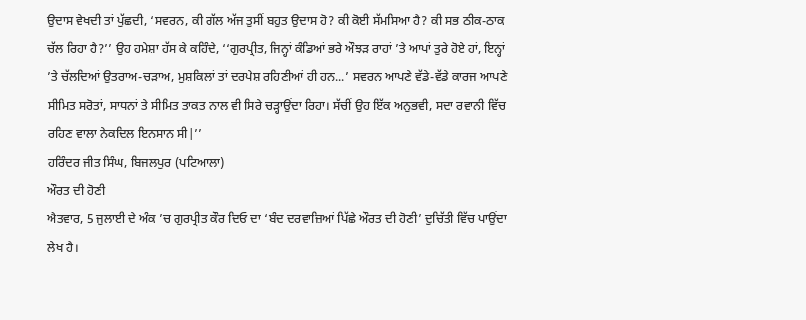ਉਦਾਸ ਵੇਖਦੀ ਤਾਂ ਪੁੱਛਦੀ, ‘ਸਵਰਨ, ਕੀ ਗੱਲ ਅੱਜ ਤੁਸੀਂ ਬਹੁਤ ਉਦਾਸ ਹੋ? ਕੀ ਕੋਈ ਸੱਮਸਿਆ ਹੈ? ਕੀ ਸਭ ਠੀਕ-ਠਾਕ ਚੱਲ ਰਿਹਾ ਹੈ?’’ ਉਹ ਹਮੇਸ਼ਾ ਹੱਸ ਕੇ ਕਹਿੰਦੇ, ‘‘ਗੁਰਪ੍ਰੀਤ, ਜਿਨ੍ਹਾਂ ਕੰਡਿਆਂ ਭਰੇ ਔਝੜ ਰਾਹਾਂ ’ਤੇ ਆਪਾਂ ਤੁਰੇ ਹੋਏ ਹਾਂ, ਇਨ੍ਹਾਂ ’ਤੇ ਚੱਲਦਿਆਂ ਉਤਰਾਅ-ਚੜਾਅ, ਮੁਸ਼ਕਿਲਾਂ ਤਾਂ ਦਰਪੇਸ਼ ਰਹਿਣੀਆਂ ਹੀ ਹਨ...’ ਸਵਰਨ ਆਪਣੇ ਵੱਡੇ-ਵੱਡੇ ਕਾਰਜ ਆਪਣੇ ਸੀਮਿਤ ਸਰੋਤਾਂ, ਸਾਧਨਾਂ ਤੇ ਸੀਮਿਤ ਤਾਕਤ ਨਾਲ ਵੀ ਸਿਰੇ ਚੜ੍ਹਾਉਂਦਾ ਰਿਹਾ। ਸੱਚੀਂ ਉਹ ਇੱਕ ਅਨੁਭਵੀ, ਸਦਾ ਰਵਾਨੀ ਵਿੱਚ ਰਹਿਣ ਵਾਲਾ ਨੇਕਦਿਲ ਇਨਸਾਨ ਸੀ|’’
ਹਰਿੰਦਰ ਜੀਤ ਸਿੰਘ, ਬਿਜਲਪੁਰ (ਪਟਿਆਲਾ)
ਔਰਤ ਦੀ ਹੋਣੀ
ਐਤਵਾਰ, 5 ਜੁਲਾਈ ਦੇ ਅੰਕ ’ਚ ਗੁਰਪ੍ਰੀਤ ਕੌਰ ਦਿਓ ਦਾ ‘ਬੰਦ ਦਰਵਾਜ਼ਿਆਂ ਪਿੱਛੇ ਔਰਤ ਦੀ ਹੋਣੀ’ ਦੁਚਿੱਤੀ ਵਿੱਚ ਪਾਉਂਦਾ ਲੇਖ ਹੈ।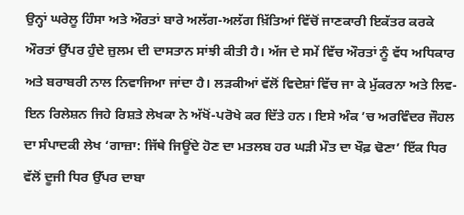ਉਨ੍ਹਾਂ ਘਰੇਲੂ ਹਿੰਸਾ ਅਤੇ ਔਰਤਾਂ ਬਾਰੇ ਅਲੱਗ-ਅਲੱਗ ਖ਼ਿੱਤਿਆਂ ਵਿੱਚੋਂ ਜਾਣਕਾਰੀ ਇਕੱਤਰ ਕਰਕੇ ਔਰਤਾਂ ਉੱਪਰ ਹੁੰਦੇ ਜ਼ੁਲਮ ਦੀ ਦਾਸਤਾਨ ਸਾਂਝੀ ਕੀਤੀ ਹੈ। ਅੱਜ ਦੇ ਸਮੇਂ ਵਿੱਚ ਔਰਤਾਂ ਨੂੰ ਵੱਧ ਅਧਿਕਾਰ ਅਤੇ ਬਰਾਬਰੀ ਨਾਲ ਨਿਵਾਜਿਆ ਜਾਂਦਾ ਹੈ। ਲੜਕੀਆਂ ਵੱਲੋਂ ਵਿਦੇਸ਼ਾਂ ਵਿੱਚ ਜਾ ਕੇ ਮੁੱਕਰਨਾ ਅਤੇ ਲਿਵ-ਇਨ ਰਿਲੇਸ਼ਨ ਜਿਹੇ ਰਿਸ਼ਤੇ ਲੇਖਕਾ ਨੇ ਅੱਖੋਂ-ਪਰੋਖੇ ਕਰ ਦਿੱਤੇ ਹਨ। ਇਸੇ ਅੰਕ ’ਚ ਅਰਵਿੰਦਰ ਜੌਹਲ ਦਾ ਸੰਪਾਦਕੀ ਲੇਖ ‘ਗਾਜ਼ਾ: ਜਿੱਥੇ ਜਿਊਂਦੇ ਹੋਣ ਦਾ ਮਤਲਬ ਹਰ ਘੜੀ ਮੌਤ ਦਾ ਖੌਫ਼ ਢੋਣਾ’ ਇੱਕ ਧਿਰ ਵੱਲੋਂ ਦੂਜੀ ਧਿਰ ਉੱਪਰ ਦਾਬਾ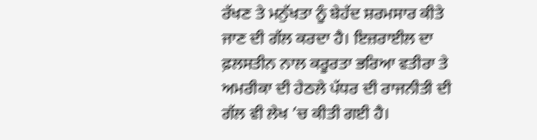ਰੱਖਣ ਤੇ ਮਨੁੱਖਤਾ ਨੂੰ ਬੇਹੱਦ ਸ਼ਰਮਸਾਰ ਕੀਤੇ ਜਾਣ ਦੀ ਗੱਲ ਕਰਦਾ ਹੈ। ਇਜ਼ਰਾਈਲ ਦਾ ਫ਼ਲਸਤੀਨ ਨਾਲ ਕਰੂਰਤਾ ਭਰਿਆ ਵਤੀਰਾ ਤੇ ਅਮਰੀਕਾ ਦੀ ਹੇਠਲੇ ਪੱਧਰ ਦੀ ਰਾਜਨੀਤੀ ਦੀ ਗੱਲ ਵੀ ਲੇਖ ’ਚ ਕੀਤੀ ਗਈ ਹੈ।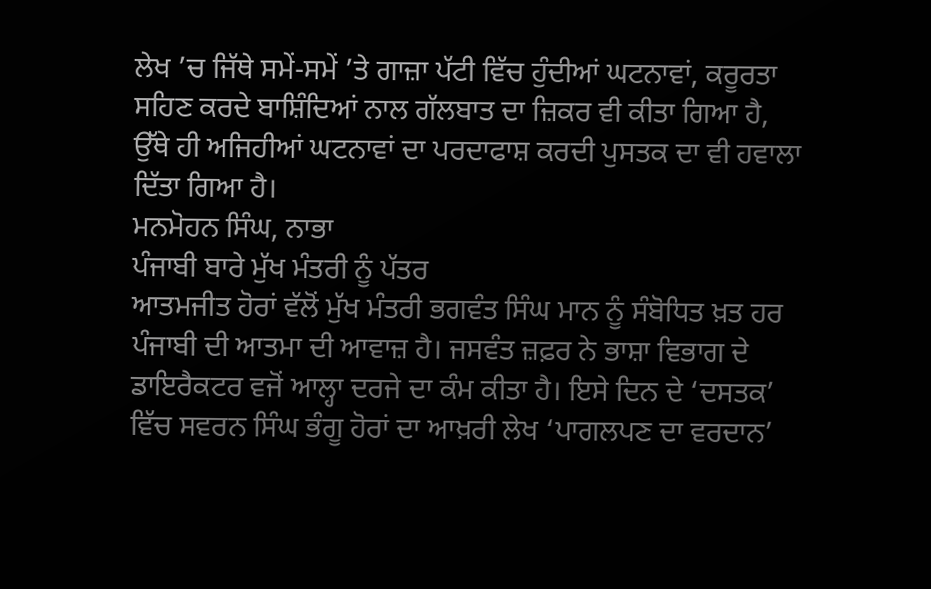ਲੇਖ ’ਚ ਜਿੱਥੇ ਸਮੇਂ-ਸਮੇਂ ’ਤੇ ਗਾਜ਼ਾ ਪੱਟੀ ਵਿੱਚ ਹੁੰਦੀਆਂ ਘਟਨਾਵਾਂ, ਕਰੂਰਤਾ ਸਹਿਣ ਕਰਦੇ ਬਾਸ਼ਿੰਦਿਆਂ ਨਾਲ ਗੱਲਬਾਤ ਦਾ ਜ਼ਿਕਰ ਵੀ ਕੀਤਾ ਗਿਆ ਹੈ, ਉੱਥੇ ਹੀ ਅਜਿਹੀਆਂ ਘਟਨਾਵਾਂ ਦਾ ਪਰਦਾਫਾਸ਼ ਕਰਦੀ ਪੁਸਤਕ ਦਾ ਵੀ ਹਵਾਲਾ ਦਿੱਤਾ ਗਿਆ ਹੈ।
ਮਨਮੋਹਨ ਸਿੰਘ, ਨਾਭਾ
ਪੰਜਾਬੀ ਬਾਰੇ ਮੁੱਖ ਮੰਤਰੀ ਨੂੰ ਪੱਤਰ
ਆਤਮਜੀਤ ਹੋਰਾਂ ਵੱਲੋਂ ਮੁੱਖ ਮੰਤਰੀ ਭਗਵੰਤ ਸਿੰਘ ਮਾਨ ਨੂੰ ਸੰਬੋਧਿਤ ਖ਼ਤ ਹਰ ਪੰਜਾਬੀ ਦੀ ਆਤਮਾ ਦੀ ਆਵਾਜ਼ ਹੈ। ਜਸਵੰਤ ਜ਼ਫ਼ਰ ਨੇ ਭਾਸ਼ਾ ਵਿਭਾਗ ਦੇ ਡਾਇਰੈਕਟਰ ਵਜੋਂ ਆਲ੍ਹਾ ਦਰਜੇ ਦਾ ਕੰਮ ਕੀਤਾ ਹੈ। ਇਸੇ ਦਿਨ ਦੇ ‘ਦਸਤਕ’ ਵਿੱਚ ਸਵਰਨ ਸਿੰਘ ਭੰਗੂ ਹੋਰਾਂ ਦਾ ਆਖ਼ਰੀ ਲੇਖ ‘ਪਾਗਲਪਣ ਦਾ ਵਰਦਾਨ’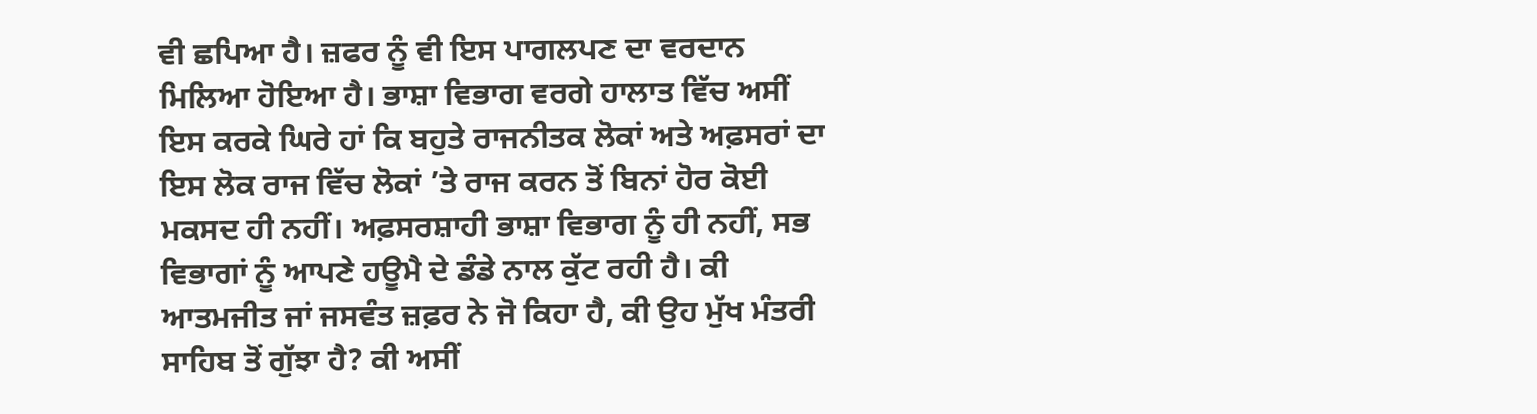ਵੀ ਛਪਿਆ ਹੈ। ਜ਼ਫਰ ਨੂੰ ਵੀ ਇਸ ਪਾਗਲਪਣ ਦਾ ਵਰਦਾਨ ਮਿਲਿਆ ਹੋਇਆ ਹੈ। ਭਾਸ਼ਾ ਵਿਭਾਗ ਵਰਗੇ ਹਾਲਾਤ ਵਿੱਚ ਅਸੀਂ ਇਸ ਕਰਕੇ ਘਿਰੇ ਹਾਂ ਕਿ ਬਹੁਤੇ ਰਾਜਨੀਤਕ ਲੋਕਾਂ ਅਤੇ ਅਫ਼ਸਰਾਂ ਦਾ ਇਸ ਲੋਕ ਰਾਜ ਵਿੱਚ ਲੋਕਾਂ ’ਤੇ ਰਾਜ ਕਰਨ ਤੋਂ ਬਿਨਾਂ ਹੋਰ ਕੋਈ ਮਕਸਦ ਹੀ ਨਹੀਂ। ਅਫ਼ਸਰਸ਼ਾਹੀ ਭਾਸ਼ਾ ਵਿਭਾਗ ਨੂੰ ਹੀ ਨਹੀਂ, ਸਭ ਵਿਭਾਗਾਂ ਨੂੰ ਆਪਣੇ ਹਊਮੈ ਦੇ ਡੰਡੇ ਨਾਲ ਕੁੱਟ ਰਹੀ ਹੈ। ਕੀ ਆਤਮਜੀਤ ਜਾਂ ਜਸਵੰਤ ਜ਼ਫ਼ਰ ਨੇ ਜੋ ਕਿਹਾ ਹੈ, ਕੀ ਉਹ ਮੁੱਖ ਮੰਤਰੀ ਸਾਹਿਬ ਤੋਂ ਗੁੱਝਾ ਹੈ? ਕੀ ਅਸੀਂ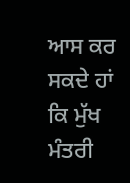ਆਸ ਕਰ ਸਕਦੇ ਹਾਂ ਕਿ ਮੁੱਖ ਮੰਤਰੀ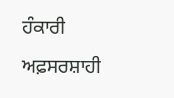ਹੰਕਾਰੀ ਅਫ਼ਸਰਸ਼ਾਹੀ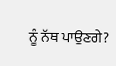ਨੂੰ ਨੱਥ ਪਾਉਣਗੇ?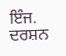ਇੰਜ. ਦਰਸ਼ਨ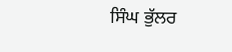ਸਿੰਘ ਭੁੱਲਰ